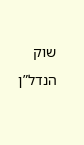שוק הנדל”ן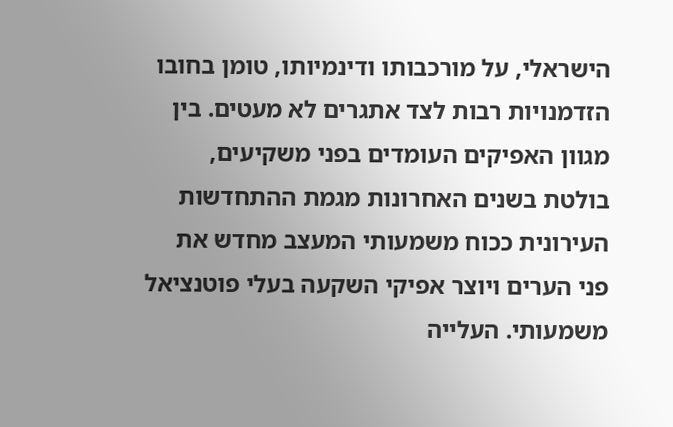הישראלי, על מורכבותו ודינמיותו, טומן בחובו הזדמנויות רבות לצד אתגרים לא מעטים. בין מגוון האפיקים העומדים בפני משקיעים, בולטת בשנים האחרונות מגמת ההתחדשות העירונית ככוח משמעותי המעצב מחדש את פני הערים ויוצר אפיקי השקעה בעלי פוטנציאל משמעותי. העלייה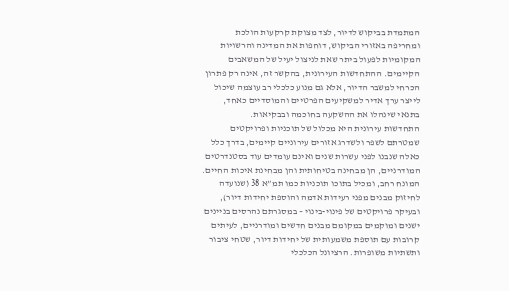המתמדת בביקוש לדיור, לצד מצוקת קרקעות הולכת ומחריפה באזורי הביקוש, דוחפות את המדינה והרשויות המקומיות לפעול ביתר שאת לניצול יעיל של המשאבים הקיימים. ההתחדשות העירונית, בהקשר זה, אינה רק פתרון הכרחי למשבר הדיור, אלא גם מנוע כלכלי רב עוצמה שיכול לייצר ערך אדיר למשקיעים הפרטיים והמוסדיים כאחד, בתנאי שינהלו את ההשקעה בחוכמה ובבקיאות.
התחדשות עירונית היא מכלול של תוכניות ופרויקטים שמטרתם לשפר ולשדרג אזורים עירוניים קיימים, בדרך כלל כאלה שנבנו לפני עשרות שנים ואינם עומדים עוד בסטנדרטים המודרניים, הן מבחינה בטיחותית והן מבחינת איכות החיים. המונח רחב, ומכיל בתוכו תוכניות כמו תמ”א 38 (שנועדה לחיזוק מבנים מפני רעידות אדמה והוספת יחידות דיור), ובעיקר פרויקטים של פינוי-בינוי – במסגרתם נהרסים בניינים ישנים ומוקמים במקומם מבנים חדשים ומודרניים, לעיתים קרובות עם תוספת משמעותית של יחידות דיור, שטחי ציבור ותשתיות משופרות. הרציונל הכלכלי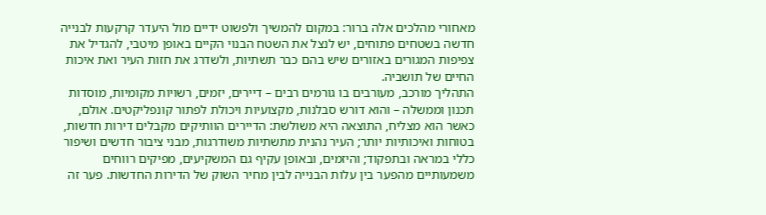מאחורי מהלכים אלה ברור: במקום להמשיך ולפשוט ידיים מול היעדר קרקעות לבנייה חדשה בשטחים פתוחים, יש לנצל את השטח הבנוי הקיים באופן מיטבי, להגדיל את צפיפות המגורים באזורים שיש בהם כבר תשתיות, ולשדרג את חזות העיר ואת איכות החיים של תושביה.
התהליך מורכב, מעורבים בו גורמים רבים – דיירים, יזמים, רשויות מקומיות, מוסדות תכנון וממשלה – והוא דורש סבלנות, מקצועיות ויכולת לפתור קונפליקטים. אולם, כאשר הוא מצליח, התוצאה היא משולשת: הדיירים הוותיקים מקבלים דירות חדשות, בטוחות ואיכותיות יותר; העיר נהנית מתשתיות משודרגות, מבני ציבור חדשים ושיפור כללי במראה ובתפקוד; והיזמים, ובאופן עקיף גם המשקיעים, מפיקים רווחים משמעותיים מהפער בין עלות הבנייה לבין מחיר השוק של הדירות החדשות. פער זה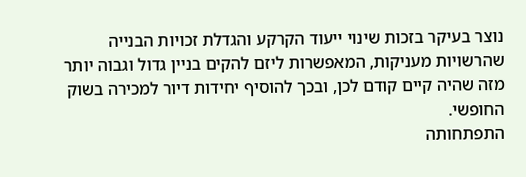נוצר בעיקר בזכות שינוי ייעוד הקרקע והגדלת זכויות הבנייה שהרשויות מעניקות, המאפשרות ליזם להקים בניין גדול וגבוה יותר מזה שהיה קיים קודם לכן, ובכך להוסיף יחידות דיור למכירה בשוק החופשי.
התפתחותה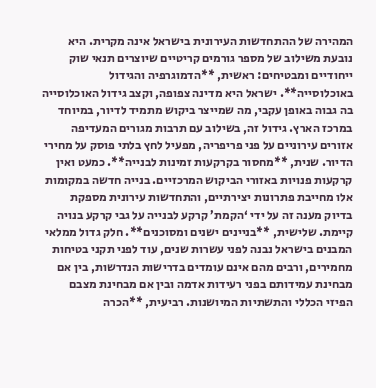המהירה של ההתחדשות העירונית בישראל אינה מקרית. היא נובעת משילוב של מספר גורמים קריטיים שיוצרים תנאי שוק ייחודיים ומבטיחים: ראשית, **הדמוגרפיה והגידול באוכלוסייה**. ישראל היא מדינה צפופה, וקצב גידול האוכלוסייה בה גבוה באופן עקבי, מה שמייצר ביקוש מתמיד לדיור, במיוחד במרכז הארץ. גידול זה, בשילוב עם תרבות מגורים המעדיפה אזורים עירוניים על פני פריפריה, מפעיל לחץ בלתי פוסק על מחירי הדיור. שנית, **מחסור בקרקעות זמינות לבנייה**. כמעט ואין קרקעות פנויות באזורי הביקוש המרכזיים. בנייה חדשה במקומות אלו מחייבת פתרונות יצירתיים, והתחדשות עירונית מספקת בדיוק מענה זה על ידי ‘הקמת’ קרקע לבנייה על גבי קרקע בנויה קיימת. שלישית, **בניינים ישנים ומסוכנים**. חלק גדול ממלאי המבנים בישראל נבנה לפני עשרות שנים, עוד לפני תקני בטיחות מחמירים, ורבים מהם אינם עומדים בדרישות הנדרשות, בין אם מבחינת עמידותם בפני רעידות אדמה ובין אם מבחינת מצבם הפיזי הכללי והתשתיות המיושנות. רביעית, **הכרה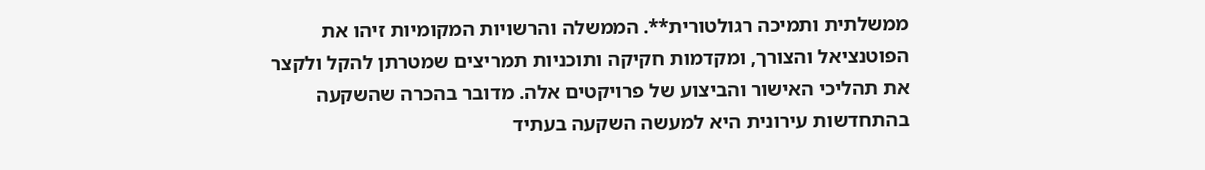ממשלתית ותמיכה רגולטורית**. הממשלה והרשויות המקומיות זיהו את הפוטנציאל והצורך, ומקדמות חקיקה ותוכניות תמריצים שמטרתן להקל ולקצר את תהליכי האישור והביצוע של פרויקטים אלה. מדובר בהכרה שהשקעה בהתחדשות עירונית היא למעשה השקעה בעתיד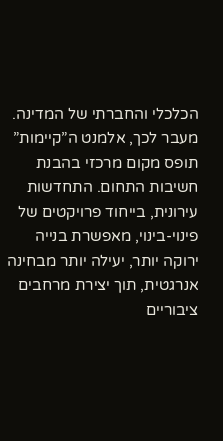הכלכלי והחברתי של המדינה.
מעבר לכך, אלמנט ה”קיימות” תופס מקום מרכזי בהבנת חשיבות התחום. התחדשות עירונית, בייחוד פרויקטים של פינוי-בינוי, מאפשרת בנייה ירוקה יותר, יעילה יותר מבחינה אנרגטית, תוך יצירת מרחבים ציבוריים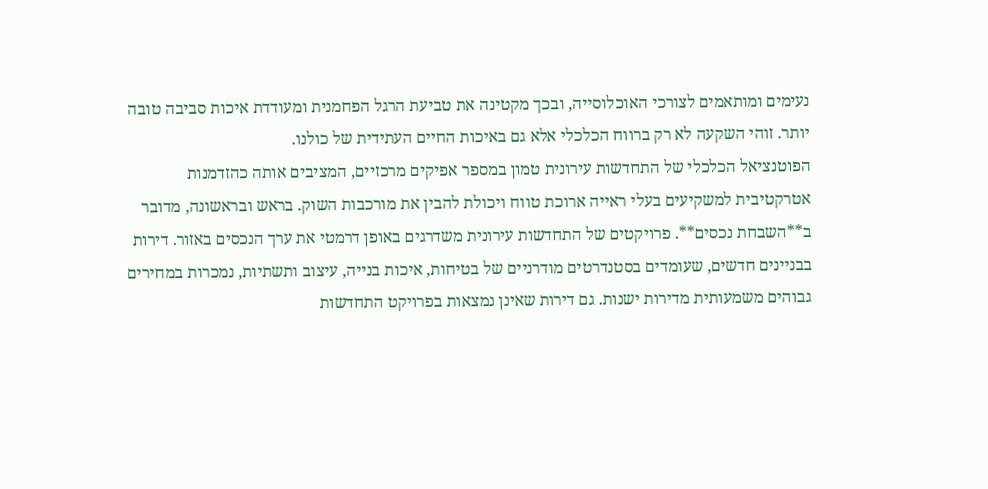נעימים ומותאמים לצורכי האוכלוסייה, ובכך מקטינה את טביעת הרגל הפחמנית ומעודדת איכות סביבה טובה יותר. זוהי השקעה לא רק ברווח הכלכלי אלא גם באיכות החיים העתידית של כולנו.
הפוטנציאל הכלכלי של התחדשות עירונית טמון במספר אפיקים מרכזיים, המציבים אותה כהזדמנות אטרקטיבית למשקיעים בעלי ראייה ארוכת טווח ויכולת להבין את מורכבות השוק. בראש ובראשונה, מדובר ב**השבחת נכסים**. פרויקטים של התחדשות עירונית משדרגים באופן דרמטי את ערך הנכסים באזור. דירות בבניינים חדשים, שעומדים בסטנדרטים מודרניים של בטיחות, איכות בנייה, עיצוב ותשתיות, נמכרות במחירים גבוהים משמעותית מדירות ישנות. גם דירות שאינן נמצאות בפרויקט התחדשות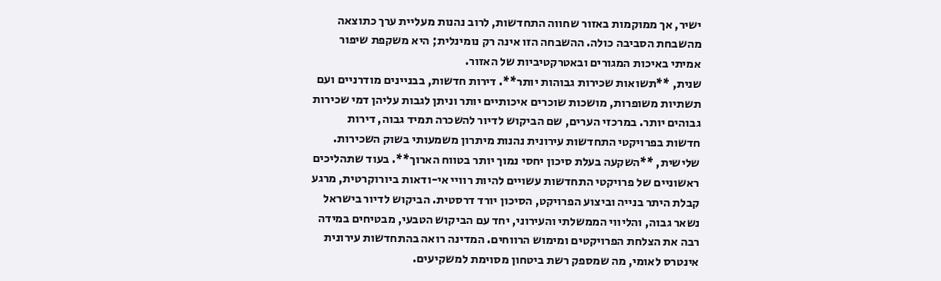ישיר, אך ממוקמות באזור שחווה התחדשות, לרוב נהנות מעליית ערך כתוצאה מהשבחת הסביבה כולה. ההשבחה הזו אינה רק נומינלית; היא משקפת שיפור אמיתי באיכות המגורים ובאטרקטיביות של האזור.
שנית, **תשואות שכירות גבוהות יותר**. דירות חדשות, בבניינים מודרניים ועם תשתיות משופרות, מושכות שוכרים איכותיים יותר וניתן לגבות עליהן דמי שכירות גבוהים יותר. במרכזי הערים, שם הביקוש לדיור להשכרה תמיד גבוה, דירות חדשות בפרויקטי התחדשות עירונית נהנות מיתרון משמעותי בשוק השכירות. שלישית, **השקעה בעלת סיכון יחסי נמוך יותר בטווח הארוך**. בעוד שתהליכים ראשוניים של פרויקטי התחדשות עשויים להיות רוויי אי-ודאות ביורוקרטית, מרגע קבלת היתר בנייה וביצוע הפרויקט, הסיכון יורד דרסטית. הביקוש לדיור בישראל נשאר גבוה, והליווי הממשלתי והעירוני, יחד עם הביקוש הטבעי, מבטיחים במידה רבה את הצלחת הפרויקטים ומימוש הרווחים. המדינה רואה בהתחדשות עירונית אינטרס לאומי, מה שמספק רשת ביטחון מסוימת למשקיעים.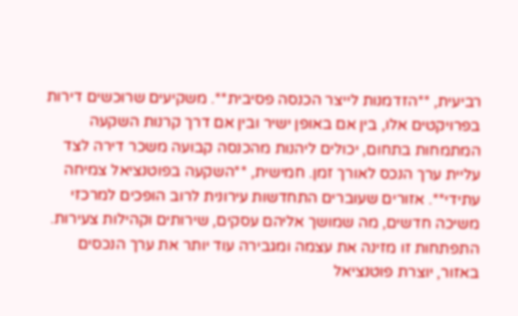רביעית, **הזדמנות לייצר הכנסה פסיבית**. משקיעים שרוכשים דירות בפרויקטים אלו, בין אם באופן ישיר ובין אם דרך קרנות השקעה המתמחות בתחום, יכולים ליהנות מהכנסה קבועה משכר דירה לצד עליית ערך הנכס לאורך זמן. חמישית, **השקעה בפוטנציאל צמיחה עתידי**. אזורים שעוברים התחדשות עירונית לרוב הופכים למרכזי משיכה חדשים, מה שמושך אליהם עסקים, שירותים וקהילות צעירות. התפתחות זו מזינה את עצמה ומגבירה עוד יותר את ערך הנכסים באזור, יוצרת פוטנציאל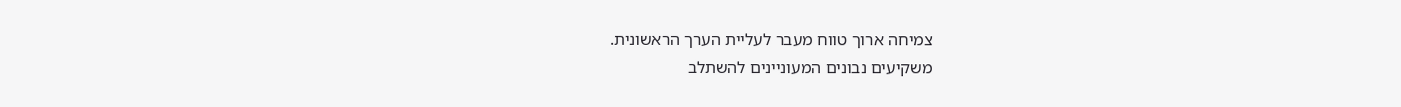צמיחה ארוך טווח מעבר לעליית הערך הראשונית.
משקיעים נבונים המעוניינים להשתלב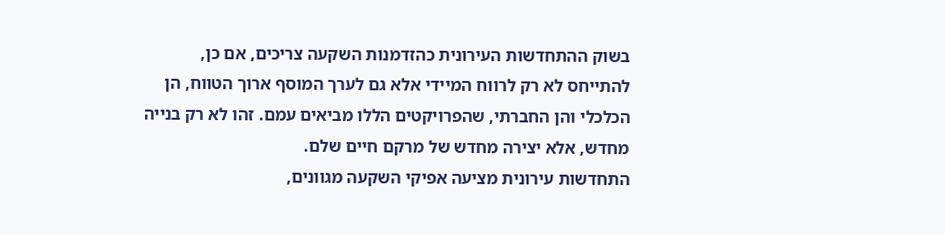בשוק ההתחדשות העירונית כהזדמנות השקעה צריכים, אם כן, להתייחס לא רק לרווח המיידי אלא גם לערך המוסף ארוך הטווח, הן הכלכלי והן החברתי, שהפרויקטים הללו מביאים עמם. זהו לא רק בנייה מחדש, אלא יצירה מחדש של מרקם חיים שלם.
התחדשות עירונית מציעה אפיקי השקעה מגוונים,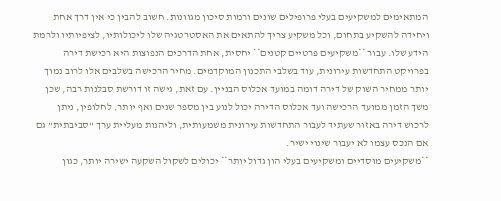המתאימים למשקיעים בעלי פרופילים שונים ורמות סיכון מגוונות. חשוב להבין כי אין דרך אחת ויחידה להשקיע בתחום, וכל משקיע צריך להתאים את האסטרטגיה שלו ליכולותיו, לציפיותיו ולרמת הידע שלו. עבור **משקיעים פרטיים קטנים** יחסית, אחת הדרכים הנפוצות היא רכישת דירה בפרויקט התחדשות עירונית, עוד בשלבי התכנון המוקדמים. מחיר הרכישה בשלבים אלו לרוב נמוך יותר ממחיר השוק של דירה דומה במועד אכלוס הבניין. עם זאת, גישה זו דורשת סבלנות רבה, שכן משך הזמן ממועד הרכישה ועד אכלוס הדירה יכול לנוע בין מספר שנים ואף יותר. לחלופין, ניתן לרכוש דירה באזור שעתיד לעבור התחדשות עירונית משמעותית, וליהנות מעליית ערך “סביבתית” גם אם הנכס עצמו לא יעבור שינוי ישיר.
**משקיעים מוסדיים ומשקיעים בעלי הון גדול יותר** יכולים לשקול השקעה ישירה יותר, כגון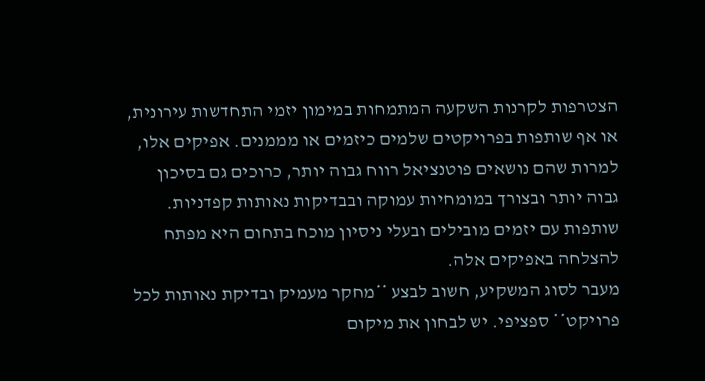הצטרפות לקרנות השקעה המתמחות במימון יזמי התחדשות עירונית, או אף שותפות בפרויקטים שלמים כיזמים או מממנים. אפיקים אלו, למרות שהם נושאים פוטנציאל רווח גבוה יותר, כרוכים גם בסיכון גבוה יותר ובצורך במומחיות עמוקה ובבדיקות נאותות קפדניות. שותפות עם יזמים מובילים ובעלי ניסיון מוכח בתחום היא מפתח להצלחה באפיקים אלה.
מעבר לסוג המשקיע, חשוב לבצע **מחקר מעמיק ובדיקת נאותות לכל פרויקט** ספציפי. יש לבחון את מיקום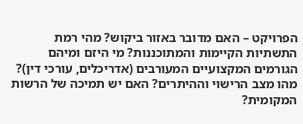הפרויקט – האם מדובר באזור ביקוש? מהי רמת התשתיות הקיימות והמתוכננות? מי היזם ומיהם הגורמים המקצועיים המעורבים (אדריכלים, עורכי דין)? מהו מצב הרישוי וההיתרים? האם יש תמיכה של הרשות המקומית?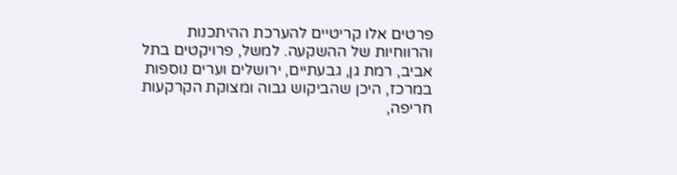פרטים אלו קריטיים להערכת ההיתכנות והרווחיות של ההשקעה. למשל, פרויקטים בתל אביב, רמת גן, גבעתיים, ירושלים וערים נוספות במרכז, היכן שהביקוש גבוה ומצוקת הקרקעות חריפה,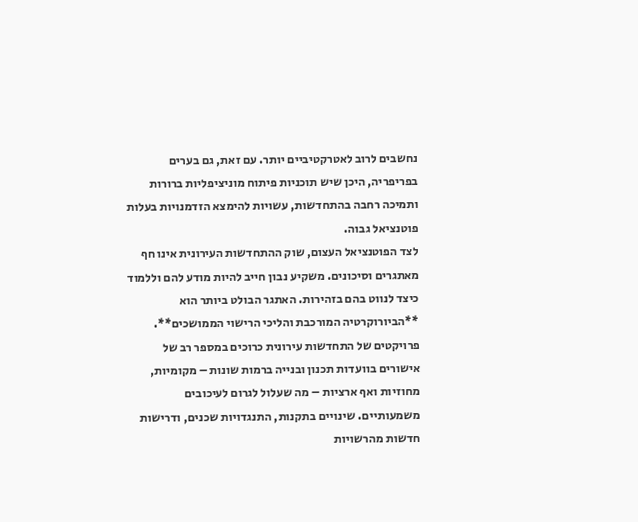נחשבים לרוב לאטרקטיביים יותר. עם זאת, גם בערים בפריפריה, היכן שיש תוכניות פיתוח מוניציפליות ברורות ותמיכה רחבה בהתחדשות, עשויות להימצא הזדמנויות בעלות פוטנציאל גבוה.
לצד הפוטנציאל העצום, שוק ההתחדשות העירונית אינו חף מאתגרים וסיכונים. משקיע נבון חייב להיות מודע להם וללמוד כיצד לנווט בהם בזהירות. האתגר הבולט ביותר הוא **הביורוקרטיה המורכבת והליכי הרישוי הממושכים**. פרויקטים של התחדשות עירונית כרוכים במספר רב של אישורים בוועדות תכנון ובנייה ברמות שונות – מקומיות, מחוזיות ואף ארציות – מה שעלול לגרום לעיכובים משמעותיים. שינויים בתקנות, התנגדויות שכנים, ודרישות חדשות מהרשויות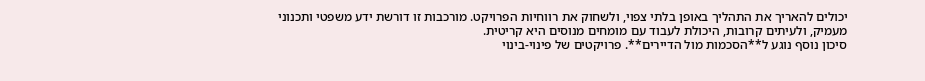יכולים להאריך את התהליך באופן בלתי צפוי, ולשחוק את רווחיות הפרויקט. מורכבות זו דורשת ידע משפטי ותכנוני מעמיק, ולעיתים קרובות, היכולת לעבוד עם מומחים מנוסים היא קריטית.
סיכון נוסף נוגע ל**הסכמות מול הדיירים**. פרויקטים של פינוי-בינוי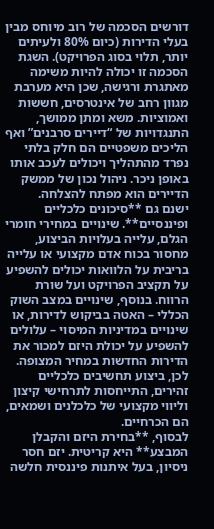דורשים הסכמה של רוב מיוחס מבין בעלי הדירות (כיום 80% ולעיתים יותר, תלוי בסוג הפרויקט). השגת הסכמה זו יכולה להיות משימה מאתגרת ורגישה, שכן היא מערבת מגוון רחב של אינטרסים, חששות ואמוציות. משא ומתן ממושך, התנגדויות של “דיירים סרבנים” ואף הליכים משפטיים הם חלק בלתי נפרד מהתהליך ויכולים לעכב אותו באופן ניכר. ניהול נכון של ממשק הדיירים הוא מפתח להצלחה.
ישנם גם **סיכונים כלכליים ופיננסיים**. שינויים במחירי חומרי הגלם, עלייה בעלויות הביצוע, מחסור בכוח אדם מקצועי או עלייה בריבית על הלוואות יכולים להשפיע על תקציב הפרויקט ועל שורת הרווח. בנוסף, שינויים במצב השוק הכללי – האטה בביקוש לדירות, או שינויים במדיניות המיסוי – עלולים להשפיע על יכולת היזם למכור את הדירות החדשות במחיר המצופה. לכן, ביצוע תחשיבים כלכליים זהירים, התייחסות לתרחישי קיצון וליווי מקצועי של כלכלנים ושמאים, הם הכרחיים.
לבסוף, **בחירת היזם והקבלן המבצע** היא קריטית. יזם חסר ניסיון, בעל איתנות פיננסית חלשה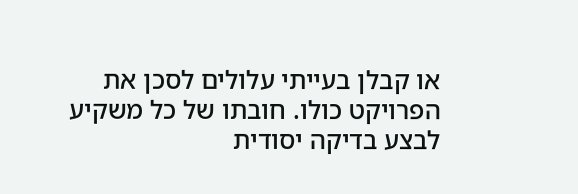או קבלן בעייתי עלולים לסכן את הפרויקט כולו. חובתו של כל משקיע לבצע בדיקה יסודית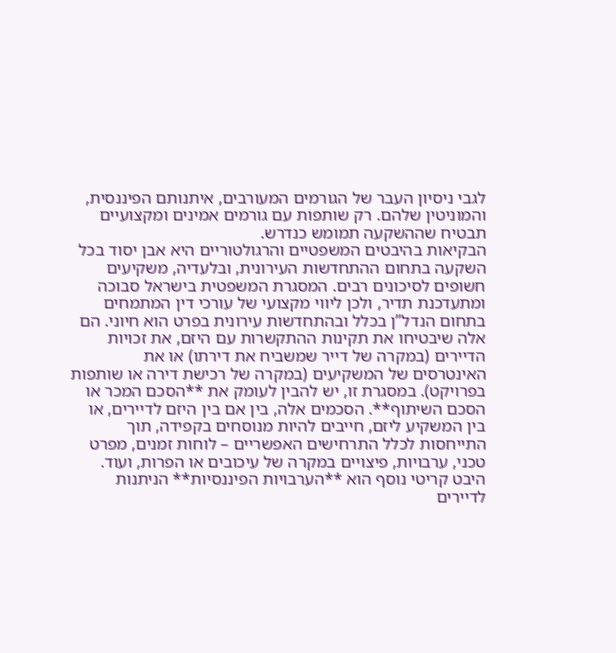לגבי ניסיון העבר של הגורמים המעורבים, איתנותם הפיננסית, והמוניטין שלהם. רק שותפות עם גורמים אמינים ומקצועיים תבטיח שההשקעה תמומש כנדרש.
הבקיאות בהיבטים המשפטיים והרגולטוריים היא אבן יסוד בכל השקעה בתחום ההתחדשות העירונית, ובלעדיה, משקיעים חשופים לסיכונים רבים. המסגרת המשפטית בישראל סבוכה ומתעדכנת תדיר, ולכן ליווי מקצועי של עורכי דין המתמחים בתחום הנדל”ן בכלל ובהתחדשות עירונית בפרט הוא חיוני. הם אלה שיבטיחו את תקינות ההתקשרות עם היזם, את זכויות הדיירים (במקרה של דייר שמשביח את דירתו) או את האינטרסים של המשקיעים (במקרה של רכישת דירה או שותפות בפרויקט). במסגרת זו, יש להבין לעומק את **הסכם המכר או הסכם השיתוף**. הסכמים אלה, בין אם בין היזם לדיירים, או בין המשקיע ליזם, חייבים להיות מנוסחים בקפידה, תוך התייחסות לכלל התרחישים האפשריים – לוחות זמנים, מפרט טכני, ערבויות, פיצויים במקרה של עיכובים או הפרות, ועוד. היבט קריטי נוסף הוא **הערבויות הפיננסיות** הניתנות לדיירים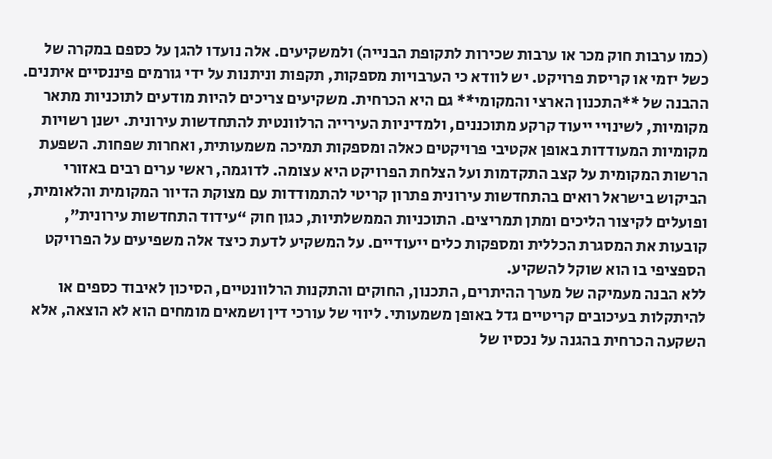(כמו ערבות חוק מכר או ערבות שכירות לתקופת הבנייה) ולמשקיעים. אלה נועדו להגן על כספם במקרה של כשל יזמי או קריסת פרויקט. יש לוודא כי הערבויות מספקות, תקפות וניתנות על ידי גורמים פיננסיים איתנים.
ההבנה של **התכנון הארצי והמקומי** גם היא הכרחית. משקיעים צריכים להיות מודעים לתוכניות מתאר מקומיות, לשינויי ייעוד קרקע מתוכננים, ולמדיניות העירייה הרלוונטית להתחדשות עירונית. ישנן רשויות מקומיות המעודדות באופן אקטיבי פרויקטים כאלה ומספקות תמיכה משמעותית, ואחרות שפחות. השפעת הרשות המקומית על קצב התקדמות ועל הצלחת הפרויקט היא עצומה. לדוגמה, ראשי ערים רבים באזורי הביקוש בישראל רואים בהתחדשות עירונית פתרון קריטי להתמודדות עם מצוקת הדיור המקומית והלאומית, ופועלים לקיצור הליכים ומתן תמריצים. התוכניות הממשלתיות, כגון חוק “עידוד התחדשות עירונית”, קובעות את המסגרת הכללית ומספקות כלים ייעודיים. על המשקיע לדעת כיצד אלה משפיעים על הפרויקט הספציפי בו הוא שוקל להשקיע.
ללא הבנה מעמיקה של מערך ההיתרים, התכנון, החוקים והתקנות הרלוונטיים, הסיכון לאיבוד כספים או להיתקלות בעיכובים קריטיים גדל באופן משמעותי. ליווי של עורכי דין ושמאים מומחים הוא לא הוצאה, אלא השקעה הכרחית בהגנה על נכסיו של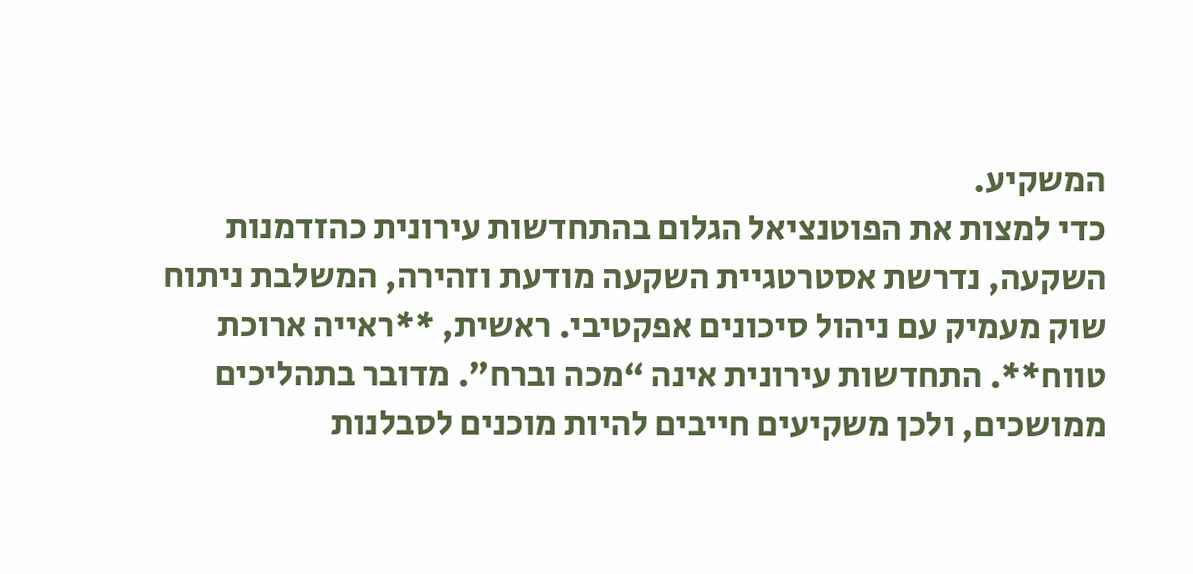המשקיע.
כדי למצות את הפוטנציאל הגלום בהתחדשות עירונית כהזדמנות השקעה, נדרשת אסטרטגיית השקעה מודעת וזהירה, המשלבת ניתוח שוק מעמיק עם ניהול סיכונים אפקטיבי. ראשית, **ראייה ארוכת טווח**. התחדשות עירונית אינה “מכה וברח”. מדובר בתהליכים ממושכים, ולכן משקיעים חייבים להיות מוכנים לסבלנות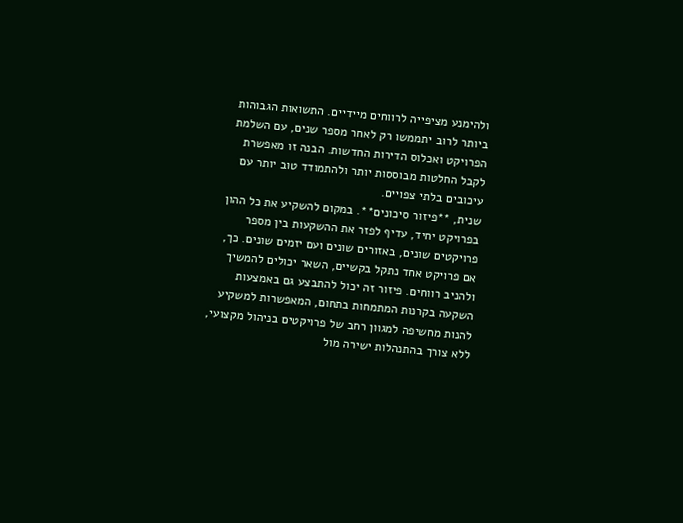ולהימנע מציפייה לרווחים מיידיים. התשואות הגבוהות ביותר לרוב יתממשו רק לאחר מספר שנים, עם השלמת הפרויקט ואכלוס הדירות החדשות. הבנה זו מאפשרת לקבל החלטות מבוססות יותר ולהתמודד טוב יותר עם עיכובים בלתי צפויים.
שנית, **פיזור סיכונים**. במקום להשקיע את כל ההון בפרויקט יחיד, עדיף לפזר את ההשקעות בין מספר פרויקטים שונים, באזורים שונים ועם יזמים שונים. כך, אם פרויקט אחד נתקל בקשיים, השאר יכולים להמשיך ולהניב רווחים. פיזור זה יכול להתבצע גם באמצעות השקעה בקרנות המתמחות בתחום, המאפשרות למשקיע להנות מחשיפה למגוון רחב של פרויקטים בניהול מקצועי, ללא צורך בהתנהלות ישירה מול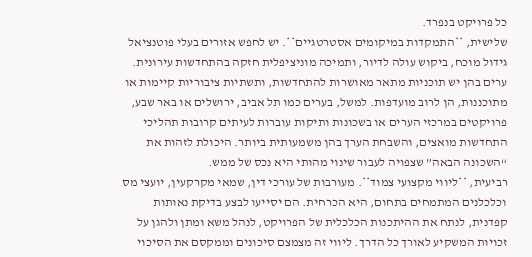כל פרויקט בנפרד.
שלישית, **התמקדות במיקומים אסטרטגיים**. יש לחפש אזורים בעלי פוטנציאל גידול מוכח, ביקוש עולה לדיור, ותמיכה מוניציפלית חזקה בהתחדשות עירונית. ערים בהן יש תוכניות מתאר מאושרות להתחדשות, ותשתיות ציבוריות קיימות או מתוכננות, הן לרוב מועדפות. למשל, בערים כמו תל אביב, ירושלים או באר שבע, פרויקטים במרכזי הערים או בשכונות ותיקות עוברות לעיתים קרובות תהליכי התחדשות מואצים, והשבחת הערך בהן משמעותית ביותר. היכולת לזהות את “השכונה הבאה” שצפויה לעבור שינוי מהותי היא נכס של ממש.
רביעית, **ליווי מקצועי צמוד**. מעורבות של עורכי דין, שמאי מקרקעין, יועצי מס וכלכלנים המתמחים בתחום, היא הכרחית. הם יסייעו לבצע בדיקת נאותות קפדנית, לנתח את ההיתכנות הכלכלית של הפרויקט, לנהל משא ומתן ולהגן על זכויות המשקיע לאורך כל הדרך. ליווי זה מצמצם סיכונים וממקסם את הסיכוי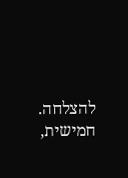להצלחה. חמישית,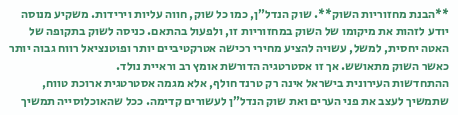**הבנת מחזוריות השוק**. שוק הנדל”ן, כמו כל שוק, חווה עליות וירידות. משקיע מנוסה יודע לזהות את מיקומו של השוק במחזוריות זו, ולפעול בהתאם. כניסה לשוק בתקופה של האטה יחסית, למשל, עשויה להציע מחירי רכישה אטרקטיביים יותר ופוטנציאל רווח גבוה יותר כאשר השוק מתאושש. אך זו אסטרטגיה הדורשת אומץ רב וראיית נולד.
ההתחדשות העירונית בישראל אינה רק טרנד חולף, אלא מגמה אסטרטגית ארוכת טווח, שתמשיך לעצב את פני הערים ואת שוק הנדל”ן לעשורים קדימה. ככל שהאוכלוסייה תמשיך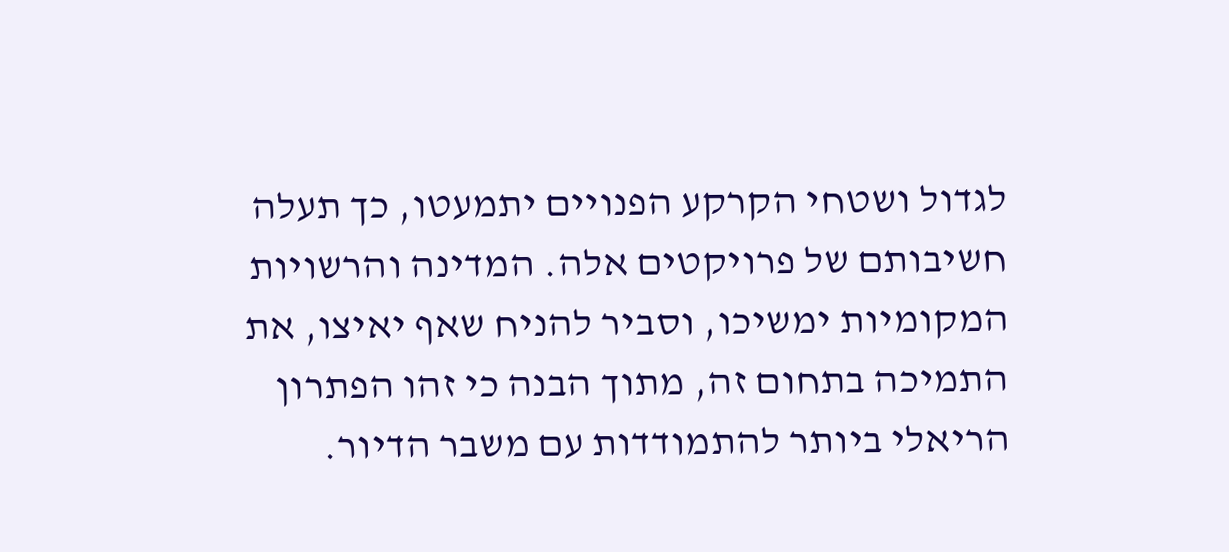לגדול ושטחי הקרקע הפנויים יתמעטו, כך תעלה חשיבותם של פרויקטים אלה. המדינה והרשויות המקומיות ימשיכו, וסביר להניח שאף יאיצו, את התמיכה בתחום זה, מתוך הבנה כי זהו הפתרון הריאלי ביותר להתמודדות עם משבר הדיור.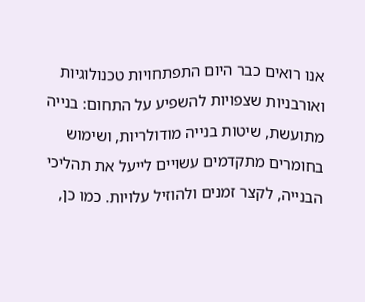אנו רואים כבר היום התפתחויות טכנולוגיות ואורבניות שצפויות להשפיע על התחום: בנייה מתועשת, שיטות בנייה מודולריות, ושימוש בחומרים מתקדמים עשויים לייעל את תהליכי הבנייה, לקצר זמנים ולהוזיל עלויות. כמו כן,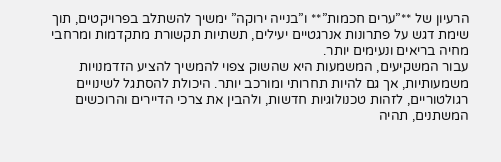הרעיון של **”ערים חכמות”** ו”בנייה ירוקה” ימשיך להשתלב בפרויקטים, תוך שימת דגש על פתרונות אנרגטיים יעילים, תשתיות תקשורת מתקדמות ומרחבי מחיה בריאים ונעימים יותר.
עבור המשקיעים, המשמעות היא שהשוק צפוי להמשיך להציע הזדמנויות משמעותיות, אך גם להיות תחרותי ומורכב יותר. היכולת להסתגל לשינויים רגולטוריים, לזהות טכנולוגיות חדשות, ולהבין את צרכי הדיירים והרוכשים המשתנים, תהיה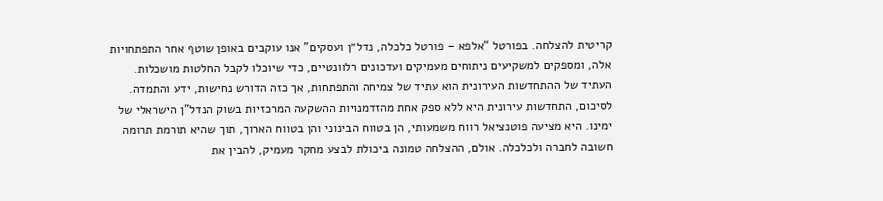קריטית להצלחה. בפורטל “אלפא – פורטל כלכלה, נדל״ן ועסקים” אנו עוקבים באופן שוטף אחר התפתחויות אלה, ומספקים למשקיעים ניתוחים מעמיקים ועדכונים רלוונטיים, כדי שיוכלו לקבל החלטות מושכלות. העתיד של ההתחדשות העירונית הוא עתיד של צמיחה והתפתחות, אך כזה הדורש נחישות, ידע והתמדה.
לסיכום, התחדשות עירונית היא ללא ספק אחת מהזדמנויות ההשקעה המרכזיות בשוק הנדל”ן הישראלי של ימינו. היא מציעה פוטנציאל רווח משמעותי, הן בטווח הבינוני והן בטווח הארוך, תוך שהיא תורמת תרומה חשובה לחברה ולכלכלה. אולם, ההצלחה טמונה ביכולת לבצע מחקר מעמיק, להבין את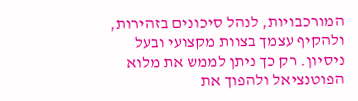המורכבויות, לנהל סיכונים בזהירות, ולהקיף עצמך בצוות מקצועי ובעל ניסיון. רק כך ניתן לממש את מלוא הפוטנציאל ולהפוך את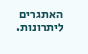האתגרים ליתרונות.